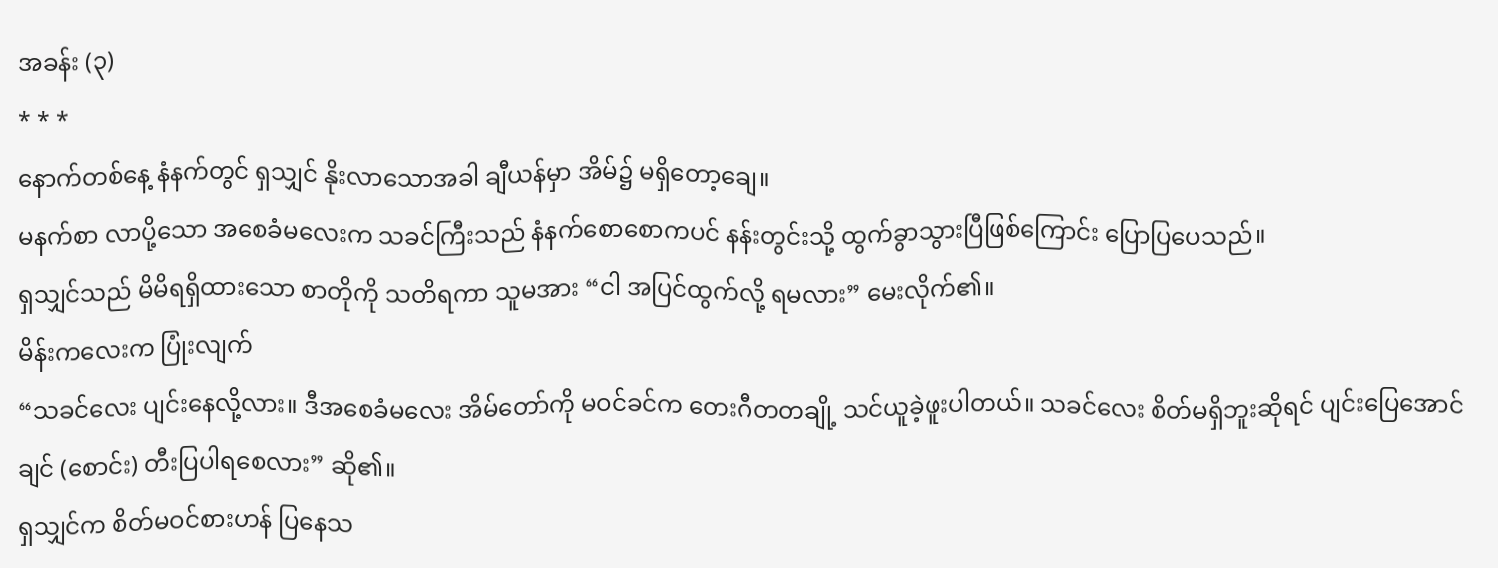အခန်း (၃)
* * *
နောက်တစ်နေ့ နံနက်တွင် ရှသျှင် နိုးလာသောအခါ ချီယန်မှာ အိမ်၌ မရှိတော့ချေ။
မနက်စာ လာပို့သော အစေခံမလေးက သခင်ကြီးသည် နံနက်စောစောကပင် နန်းတွင်းသို့ ထွက်ခွာသွားပြီဖြစ်ကြောင်း ပြောပြပေသည်။
ရှသျှင်သည် မိမိရရှိထားသော စာတိုကို သတိရကာ သူမအား “ငါ အပြင်ထွက်လို့ ရမလား” မေးလိုက်၏။
မိန်းကလေးက ပြုံးလျက်
“သခင်လေး ပျင်းနေလို့လား။ ဒီအစေခံမလေး အိမ်တော်ကို မဝင်ခင်က တေးဂီတတချို့ သင်ယူခဲ့ဖူးပါတယ်။ သခင်လေး စိတ်မရှိဘူးဆိုရင် ပျင်းပြေအောင် ချင် (စောင်း) တီးပြပါရစေလား” ဆို၏။
ရှသျှင်က စိတ်မဝင်စားဟန် ပြနေသ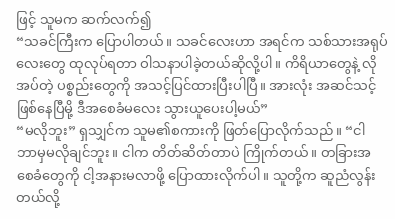ဖြင့် သူမက ဆက်လက်၍
“သခင်ကြီးက ပြောပါတယ်။ သခင်လေးဟာ အရင်က သစ်သားအရုပ်လေးတွေ ထုလုပ်ရတာ ဝါသနာပါခဲ့တယ်ဆိုလို့ပါ။ ကိရိယာတွေနဲ့ လိုအပ်တဲ့ ပစ္စည်းတွေကို အသင့်ပြင်ထားပြီးပါပြီ။ အားလုံး အဆင်သင့်ဖြစ်နေပြီမို့ ဒီအစေခံမလေး သွားယူပေးပါ့မယ်”
“မလိုဘူး” ရှသျှင်က သူမ၏စကားကို ဖြတ်ပြောလိုက်သည်။ “ငါ ဘာမှမလိုချင်ဘူး။ ငါက တိတ်ဆိတ်တာပဲ ကြိုက်တယ်။ တခြားအစေခံတွေကို ငါ့အနားမလာဖို့ ပြောထားလိုက်ပါ။ သူတို့က ဆူညံလွန်းတယ်လို့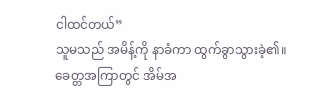ငါထင်တယ်”
သူမသည် အမိန့်ကို နာခံကာ ထွက်ခွာသွားခဲ့၏။
ခေတ္တအကြာတွင် အိမ်အ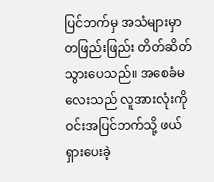ပြင်ဘက်မှ အသံများမှာ တဖြည်းဖြည်း တိတ်ဆိတ်သွားပေသည်။ အစေခံမလေးသည် လူအားလုံးကို ဝင်းအပြင်ဘက်သို့ ဖယ်ရှားပေးခဲ့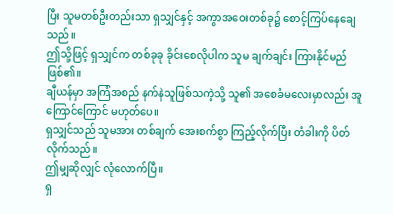ပြီး သူမတစ်ဦးတည်းသာ ရှသျှင်နှင့် အကွာအဝေးတစ်ခု၌ စောင့်ကြပ်နေချေသည်။
ဤသို့ဖြင့် ရှသျှင်က တစ်ခုခု ခိုင်းစေလိုပါက သူမ ချက်ချင်း ကြားနိုင်မည် ဖြစ်၏။
ချီယန်မှာ အကြံအစည် နက်နဲသူဖြစ်သကဲ့သို့ သူ၏ အစေခံမလေးမှာလည်း အူကြောင်ကြောင် မဟုတ်ပေ။
ရှသျှင်သည် သူမအား တစ်ချက် အေးစက်စွာ ကြည့်လိုက်ပြီး တံခါးကို ပိတ်လိုက်သည်။
ဤမျှဆိုလျှင် လုံလောက်ပြီ။
ရှ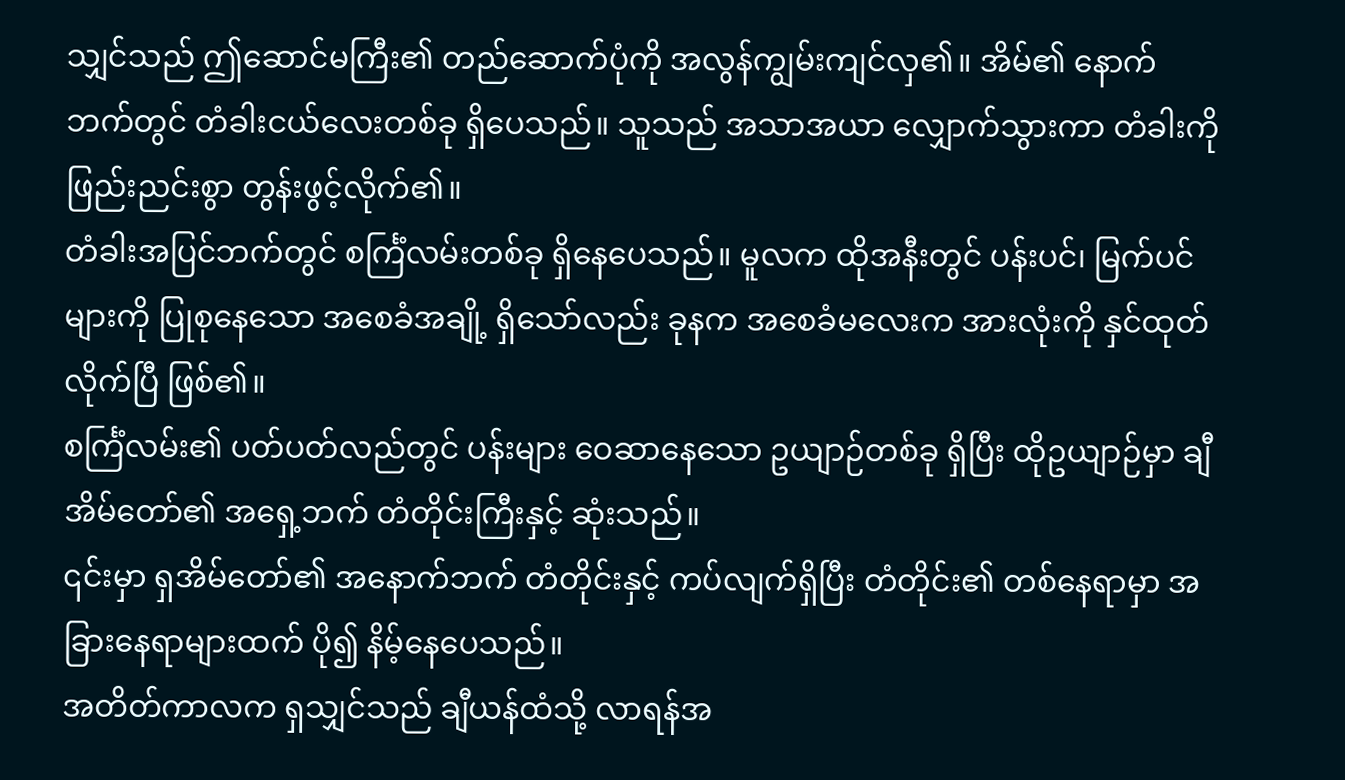သျှင်သည် ဤဆောင်မကြီး၏ တည်ဆောက်ပုံကို အလွန်ကျွမ်းကျင်လှ၏။ အိမ်၏ နောက်ဘက်တွင် တံခါးငယ်လေးတစ်ခု ရှိပေသည်။ သူသည် အသာအယာ လျှောက်သွားကာ တံခါးကို ဖြည်းညင်းစွာ တွန်းဖွင့်လိုက်၏။
တံခါးအပြင်ဘက်တွင် စင်္ကြံလမ်းတစ်ခု ရှိနေပေသည်။ မူလက ထိုအနီးတွင် ပန်းပင်၊ မြက်ပင်များကို ပြုစုနေသော အစေခံအချို့ ရှိသော်လည်း ခုနက အစေခံမလေးက အားလုံးကို နှင်ထုတ်လိုက်ပြီ ဖြစ်၏။
စင်္ကြံလမ်း၏ ပတ်ပတ်လည်တွင် ပန်းများ ဝေဆာနေသော ဥယျာဉ်တစ်ခု ရှိပြီး ထိုဥယျာဉ်မှာ ချီအိမ်တော်၏ အရှေ့ဘက် တံတိုင်းကြီးနှင့် ဆုံးသည်။
၎င်းမှာ ရှအိမ်တော်၏ အနောက်ဘက် တံတိုင်းနှင့် ကပ်လျက်ရှိပြီး တံတိုင်း၏ တစ်နေရာမှာ အခြားနေရာများထက် ပို၍ နိမ့်နေပေသည်။
အတိတ်ကာလက ရှသျှင်သည် ချီယန်ထံသို့ လာရန်အ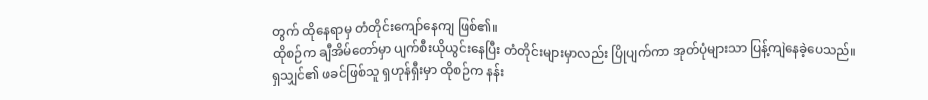တွက် ထိုနေရာမှ တံတိုင်းကျော်နေကျ ဖြစ်၏။
ထိုစဉ်က ချီအိမ်တော်မှာ ပျက်စီးယိုယွင်းနေပြီး တံတိုင်းများမှာလည်း ပြိုပျက်ကာ အုတ်ပုံများသာ ပြန့်ကျဲနေခဲ့ပေသည်။
ရှသျှင်၏ ဖခင်ဖြစ်သူ ရှဟုန်ရှီးမှာ ထိုစဉ်က နန်း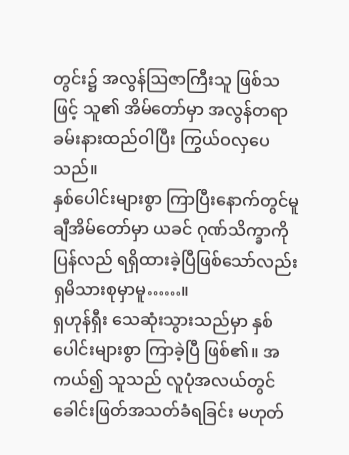တွင်း၌ အလွန်ဩဇာကြီးသူ ဖြစ်သဖြင့် သူ၏ အိမ်တော်မှာ အလွန်တရာ ခမ်းနားထည်ဝါပြီး ကြွယ်ဝလှပေသည်။
နှစ်ပေါင်းများစွာ ကြာပြီးနောက်တွင်မူ ချီအိမ်တော်မှာ ယခင် ဂုဏ်သိက္ခာကို ပြန်လည် ရရှိထားခဲ့ပြီဖြစ်သော်လည်း ရှမိသားစုမှာမူ……။
ရှဟုန်ရှီး သေဆုံးသွားသည်မှာ နှစ်ပေါင်းများစွာ ကြာခဲ့ပြီ ဖြစ်၏။ အကယ်၍ သူသည် လူပုံအလယ်တွင် ခေါင်းဖြတ်အသတ်ခံရခြင်း မဟုတ်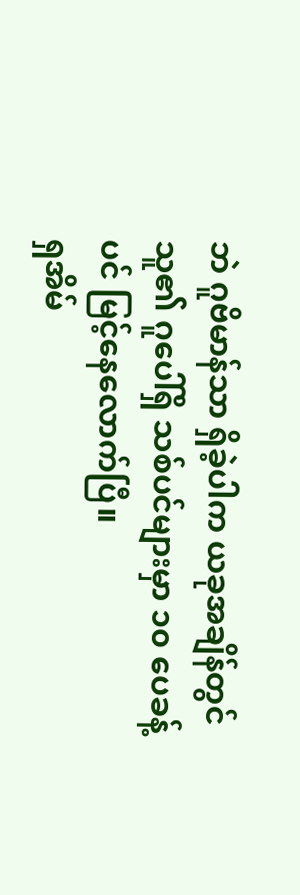ဘဲ ဂူဗိမာန်သာ ရှိခဲ့ပါက ယခုအချိန်တွင် သူ၏ ဂူပေါ်ရှိ သစ်ပင်များမှာ ၁၀ ပေခန့်ပင် မြင့်နေလောက်ပြီ။
ရှအိမ်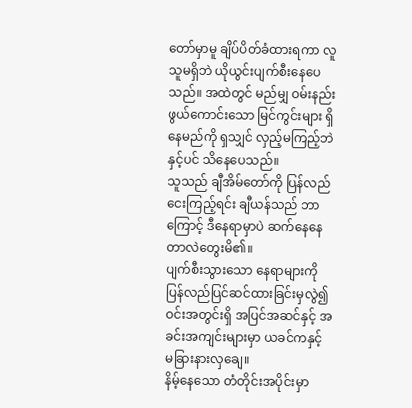တော်မှာမူ ချိပ်ပိတ်ခံထားရကာ လူသူမရှိဘဲ ယိုယွင်းပျက်စီးနေပေသည်။ အထဲတွင် မည်မျှ ဝမ်းနည်းဖွယ်ကောင်းသော မြင်ကွင်းများ ရှိနေမည်ကို ရှသျှင် လှည့်မကြည့်ဘဲနှင့်ပင် သိနေပေသည်။
သူသည် ချီအိမ်တော်ကို ပြန်လည်ငေးကြည့်ရင်း ချီယန်သည် ဘာကြောင့် ဒီနေရာမှာပဲ ဆက်နေနေတာလဲတွေးမိ၏။
ပျက်စီးသွားသော နေရာများကို ပြန်လည်ပြင်ဆင်ထားခြင်းမှလွဲ၍ ဝင်းအတွင်းရှိ အပြင်အဆင်နှင့် အခင်းအကျင်းများမှာ ယခင်ကနှင့် မခြားနားလှချေ။
နိမ့်နေသော တံတိုင်းအပိုင်းမှာ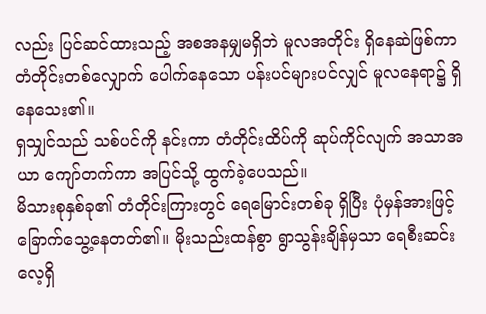လည်း ပြင်ဆင်ထားသည့် အစအနမျှမရှိဘဲ မူလအတိုင်း ရှိနေဆဲဖြစ်ကာ တံတိုင်းတစ်လျှောက် ပေါက်နေသော ပန်းပင်များပင်လျှင် မူလနေရာ၌ ရှိနေသေး၏။
ရှသျှင်သည် သစ်ပင်ကို နင်းကာ တံတိုင်းထိပ်ကို ဆုပ်ကိုင်လျက် အသာအယာ ကျော်တက်ကာ အပြင်သို့ ထွက်ခဲ့ပေသည်။
မိသားစုနှစ်ခု၏ တံတိုင်းကြားတွင် ရေမြောင်းတစ်ခု ရှိပြီး ပုံမှန်အားဖြင့် ခြောက်သွေ့နေတတ်၏။ မိုးသည်းထန်စွာ ရွာသွန်းချိန်မှသာ ရေစီးဆင်းလေ့ရှိ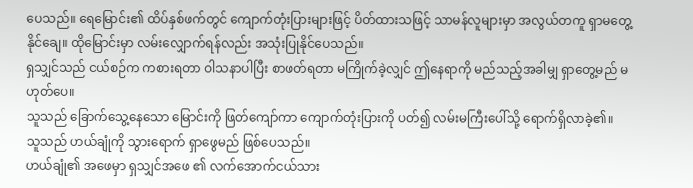ပေသည်။ ရေမြောင်း၏ ထိပ်နှစ်ဖက်တွင် ကျောက်တုံးပြားများဖြင့် ပိတ်ထားသဖြင့် သာမန်လူများမှာ အလွယ်တကူ ရှာမတွေ့နိုင်ချေ။ ထိုမြောင်းမှာ လမ်းလျှောက်ရန်လည်း အသုံးပြုနိုင်ပေသည်။
ရှသျှင်သည် ငယ်စဉ်က ကစားရတာ ဝါသနာပါပြီး စာဖတ်ရတာ မကြိုက်ခဲ့လျှင် ဤနေရာကို မည်သည့်အခါမျှ ရှာတွေ့မည် မဟုတ်ပေ။
သူသည် ခြောက်သွေ့နေသော မြောင်းကို ဖြတ်ကျော်ကာ ကျောက်တုံးပြားကို ပတ်၍ လမ်းမကြီးပေါ်သို့ ရောက်ရှိလာခဲ့၏။
သူသည် ဟယ်ချုံကို သွားရောက် ရှာဖွေမည် ဖြစ်ပေသည်။
ဟယ်ချုံ၏ အဖေမှာ ရှသျှင်အဖေ ၏ လက်အောက်ငယ်သား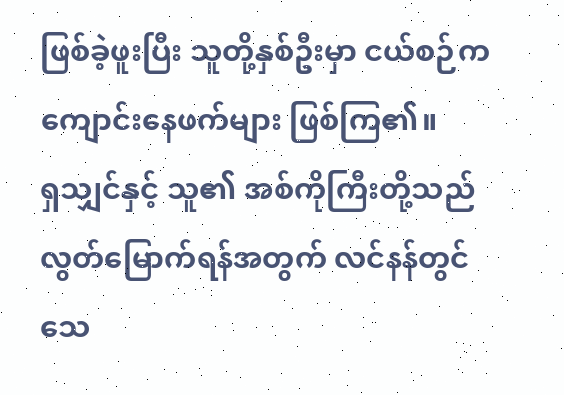ဖြစ်ခဲ့ဖူးပြီး သူတို့နှစ်ဦးမှာ ငယ်စဉ်က ကျောင်းနေဖက်များ ဖြစ်ကြ၏။
ရှသျှင်နှင့် သူ၏ အစ်ကိုကြီးတို့သည် လွတ်မြောက်ရန်အတွက် လင်နန်တွင် သေ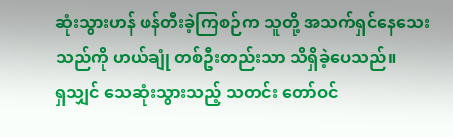ဆုံးသွားဟန် ဖန်တီးခဲ့ကြစဉ်က သူတို့ အသက်ရှင်နေသေးသည်ကို ဟယ်ချုံ တစ်ဦးတည်းသာ သိရှိခဲ့ပေသည်။
ရှသျှင် သေဆုံးသွားသည့် သတင်း တော်ဝင်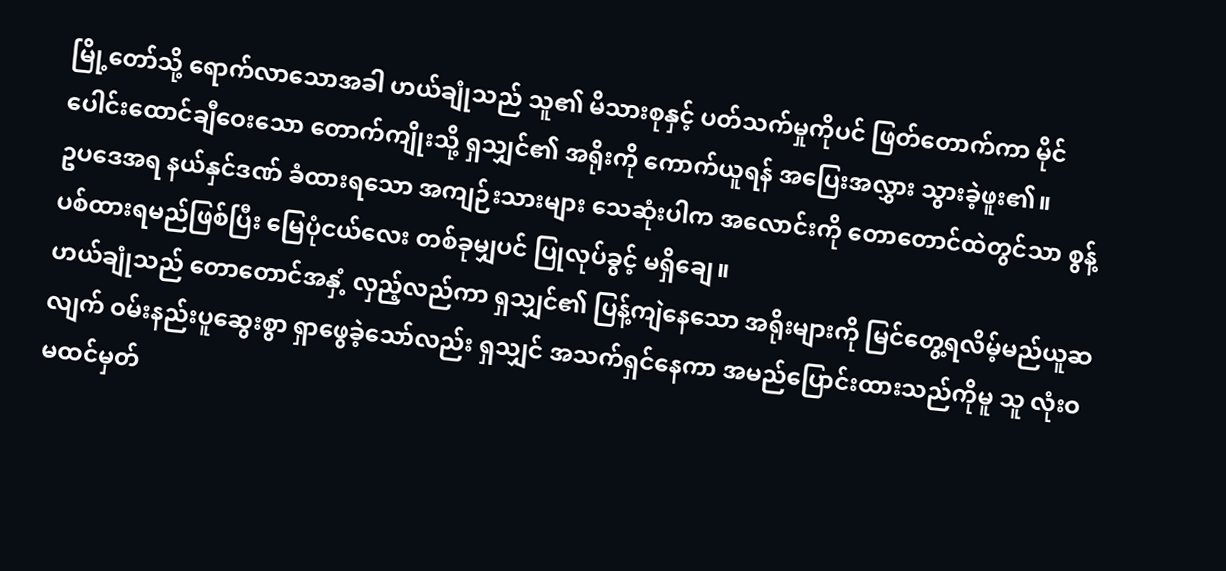မြို့တော်သို့ ရောက်လာသောအခါ ဟယ်ချုံသည် သူ၏ မိသားစုနှင့် ပတ်သက်မှုကိုပင် ဖြတ်တောက်ကာ မိုင်ပေါင်းထောင်ချီဝေးသော တောက်ကျိုးသို့ ရှသျှင်၏ အရိုးကို ကောက်ယူရန် အပြေးအလွှား သွားခဲ့ဖူး၏။
ဥပဒေအရ နယ်နှင်ဒဏ် ခံထားရသော အကျဉ်းသားများ သေဆုံးပါက အလောင်းကို တောတောင်ထဲတွင်သာ စွန့်ပစ်ထားရမည်ဖြစ်ပြီး မြေပုံငယ်လေး တစ်ခုမျှပင် ပြုလုပ်ခွင့် မရှိချေ။
ဟယ်ချုံသည် တောတောင်အနှံ့ လှည့်လည်ကာ ရှသျှင်၏ ပြန့်ကျဲနေသော အရိုးများကို မြင်တွေ့ရလိမ့်မည်ယူဆလျက် ဝမ်းနည်းပူဆွေးစွာ ရှာဖွေခဲ့သော်လည်း ရှသျှင် အသက်ရှင်နေကာ အမည်ပြောင်းထားသည်ကိုမူ သူ လုံးဝ မထင်မှတ်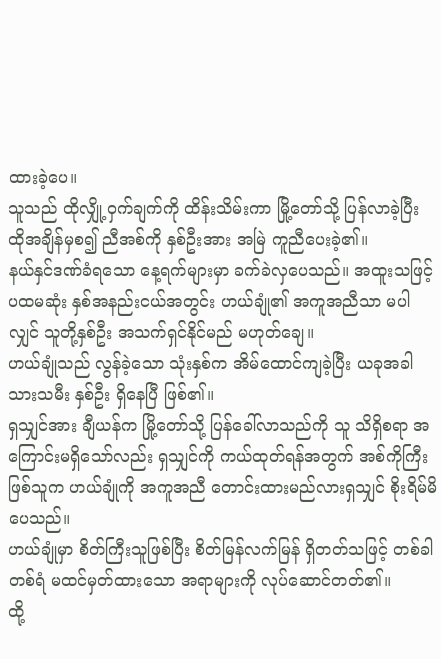ထားခဲ့ပေ။
သူသည် ထိုလျှို့ဝှက်ချက်ကို ထိန်းသိမ်းကာ မြို့တော်သို့ ပြန်လာခဲ့ပြီး ထိုအချိန်မှစ၍ ညီအစ်ကို နှစ်ဦးအား အမြဲ ကူညီပေးခဲ့၏။
နယ်နှင်ဒဏ်ခံရသော နေ့ရက်များမှာ ခက်ခဲလှပေသည်။ အထူးသဖြင့် ပထမဆုံး နှစ်အနည်းငယ်အတွင်း ဟယ်ချုံ၏ အကူအညီသာ မပါလျှင် သူတို့နှစ်ဦး အသက်ရှင်နိုင်မည် မဟုတ်ချေ။
ဟယ်ချုံသည် လွန်ခဲ့သော သုံးနှစ်က အိမ်ထောင်ကျခဲ့ပြီး ယခုအခါ သားသမီး နှစ်ဦး ရှိနေပြီ ဖြစ်၏။
ရှသျှင်အား ချီယန်က မြို့တော်သို့ ပြန်ခေါ်လာသည်ကို သူ သိရှိစရာ အကြောင်းမရှိသော်လည်း ရှသျှင်ကို ကယ်ထုတ်ရန်အတွက် အစ်ကိုကြီးဖြစ်သူက ဟယ်ချုံကို အကူအညီ တောင်းထားမည်လားရှသျှင် စိုးရိမ်မိပေသည်။
ဟယ်ချုံမှာ စိတ်ကြီးသူဖြစ်ပြီး စိတ်မြန်လက်မြန် ရှိတတ်သဖြင့် တစ်ခါတစ်ရံ မထင်မှတ်ထားသော အရာများကို လုပ်ဆောင်တတ်၏။
ထို့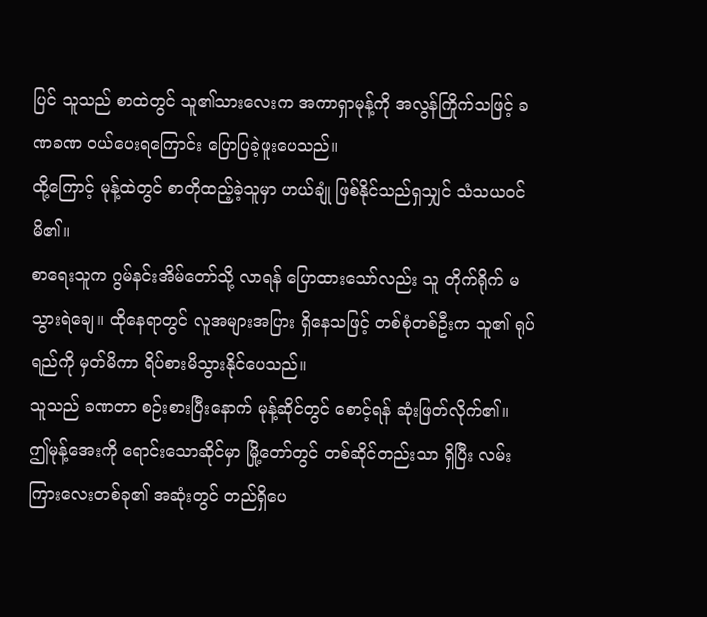ပြင် သူသည် စာထဲတွင် သူ၏သားလေးက အကာရှာမုန့်ကို အလွန်ကြိုက်သဖြင့် ခဏခဏ ဝယ်ပေးရကြောင်း ပြောပြခဲ့ဖူးပေသည်။
ထို့ကြောင့် မုန့်ထဲတွင် စာတိုထည့်ခဲ့သူမှာ ဟယ်ချုံ ဖြစ်နိုင်သည်ရှသျှင် သံသယဝင်မိ၏။
စာရေးသူက ဂွမ်နင်းအိမ်တော်သို့ လာရန် ပြောထားသော်လည်း သူ တိုက်ရိုက် မသွားရဲချေ။ ထိုနေရာတွင် လူအများအပြား ရှိနေသဖြင့် တစ်စုံတစ်ဦးက သူ၏ ရုပ်ရည်ကို မှတ်မိကာ ရိပ်စားမိသွားနိုင်ပေသည်။
သူသည် ခဏတာ စဉ်းစားပြီးနောက် မုန့်ဆိုင်တွင် စောင့်ရန် ဆုံးဖြတ်လိုက်၏။
ဤမုန့်အေးကို ရောင်းသောဆိုင်မှာ မြို့တော်တွင် တစ်ဆိုင်တည်းသာ ရှိပြီး လမ်းကြားလေးတစ်ခု၏ အဆုံးတွင် တည်ရှိပေ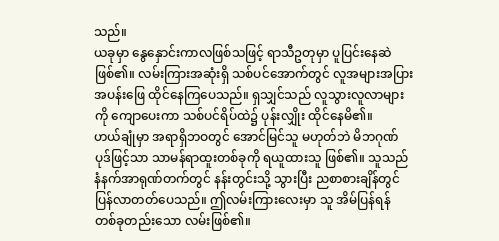သည်။
ယခုမှာ နွေနှောင်းကာလဖြစ်သဖြင့် ရာသီဥတုမှာ ပူပြင်းနေဆဲ ဖြစ်၏။ လမ်းကြားအဆုံးရှိ သစ်ပင်အောက်တွင် လူအများအပြား အပန်းဖြေ ထိုင်နေကြပေသည်။ ရှသျှင်သည် လူသွားလူလာများကို ကျောပေးကာ သစ်ပင်ရိပ်ထဲ၌ ပုန်းလျှိုး ထိုင်နေမိ၏။
ဟယ်ချုံမှာ အရာရှိဘဝတွင် အောင်မြင်သူ မဟုတ်ဘဲ မိဘဂုဏ်ပုဒ်ဖြင့်သာ သာမန်ရာထူးတစ်ခုကို ရယူထားသူ ဖြစ်၏။ သူသည် နံနက်အာရုဏ်တက်တွင် နန်းတွင်းသို့ သွားပြီး ညစာစားချိန်တွင် ပြန်လာတတ်ပေသည်။ ဤလမ်းကြားလေးမှာ သူ အိမ်ပြန်ရန် တစ်ခုတည်းသော လမ်းဖြစ်၏။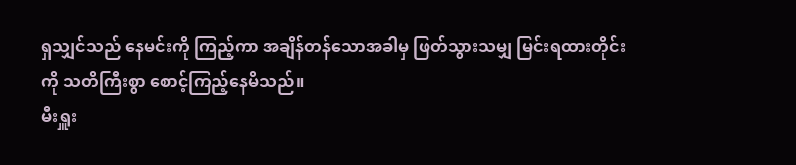ရှသျှင်သည် နေမင်းကို ကြည့်ကာ အချိန်တန်သောအခါမှ ဖြတ်သွားသမျှ မြင်းရထားတိုင်းကို သတိကြီးစွာ စောင့်ကြည့်နေမိသည်။
မီးရှူး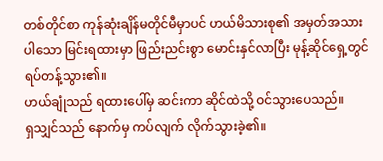တစ်တိုင်စာ ကုန်ဆုံးချိန်မတိုင်မီမှာပင် ဟယ်မိသားစု၏ အမှတ်အသားပါသော မြင်းရထားမှာ ဖြည်းညင်းစွာ မောင်းနှင်လာပြီး မုန့်ဆိုင်ရှေ့တွင် ရပ်တန့်သွား၏။
ဟယ်ချုံသည် ရထားပေါ်မှ ဆင်းကာ ဆိုင်ထဲသို့ ဝင်သွားပေသည်။
ရှသျှင်သည် နောက်မှ ကပ်လျက် လိုက်သွားခဲ့၏။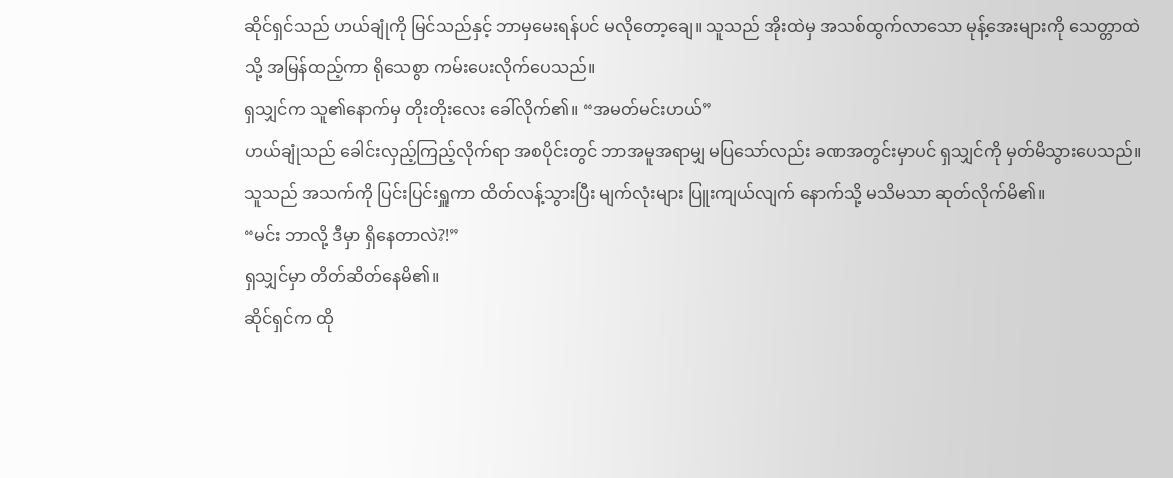ဆိုင်ရှင်သည် ဟယ်ချုံကို မြင်သည်နှင့် ဘာမှမေးရန်ပင် မလိုတော့ချေ။ သူသည် အိုးထဲမှ အသစ်ထွက်လာသော မုန့်အေးများကို သေတ္တာထဲသို့ အမြန်ထည့်ကာ ရိုသေစွာ ကမ်းပေးလိုက်ပေသည်။
ရှသျှင်က သူ၏နောက်မှ တိုးတိုးလေး ခေါ်လိုက်၏။ “အမတ်မင်းဟယ်”
ဟယ်ချုံသည် ခေါင်းလှည့်ကြည့်လိုက်ရာ အစပိုင်းတွင် ဘာအမူအရာမျှ မပြသော်လည်း ခဏအတွင်းမှာပင် ရှသျှင်ကို မှတ်မိသွားပေသည်။
သူသည် အသက်ကို ပြင်းပြင်းရှူကာ ထိတ်လန့်သွားပြီး မျက်လုံးများ ပြူးကျယ်လျက် နောက်သို့ မသိမသာ ဆုတ်လိုက်မိ၏။
“မင်း ဘာလို့ ဒီမှာ ရှိနေတာလဲ?!”
ရှသျှင်မှာ တိတ်ဆိတ်နေမိ၏။
ဆိုင်ရှင်က ထို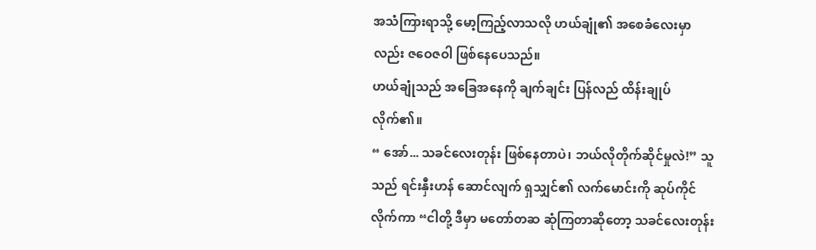အသံကြားရာသို့ မော့ကြည့်လာသလို ဟယ်ချုံ၏ အစေခံလေးမှာလည်း ဇဝေဇဝါ ဖြစ်နေပေသည်။
ဟယ်ချုံသည် အခြေအနေကို ချက်ချင်း ပြန်လည် ထိန်းချုပ်လိုက်၏။
“ အော်... သခင်လေးတုန်း ဖြစ်နေတာပဲ၊ ဘယ်လိုတိုက်ဆိုင်မှုလဲ!” သူသည် ရင်းနှီးဟန် ဆောင်လျက် ရှသျှင်၏ လက်မောင်းကို ဆုပ်ကိုင်လိုက်ကာ “ငါတို့ ဒီမှာ မတော်တဆ ဆုံကြတာဆိုတော့ သခင်လေးတုန်း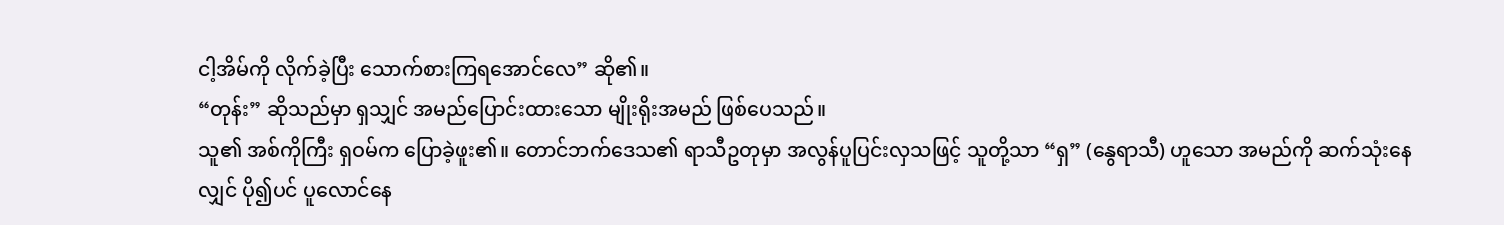ငါ့အိမ်ကို လိုက်ခဲ့ပြီး သောက်စားကြရအောင်လေ” ဆို၏။
“တုန်း” ဆိုသည်မှာ ရှသျှင် အမည်ပြောင်းထားသော မျိုးရိုးအမည် ဖြစ်ပေသည်။
သူ၏ အစ်ကိုကြီး ရှဝမ်က ပြောခဲ့ဖူး၏။ တောင်ဘက်ဒေသ၏ ရာသီဥတုမှာ အလွန်ပူပြင်းလှသဖြင့် သူတို့သာ “ရှ” (နွေရာသီ) ဟူသော အမည်ကို ဆက်သုံးနေလျှင် ပို၍ပင် ပူလောင်နေ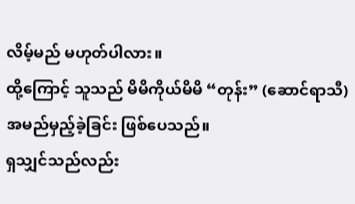လိမ့်မည် မဟုတ်ပါလား။
ထို့ကြောင့် သူသည် မိမိကိုယ်မိမိ “တုန်း” (ဆောင်ရာသီ) အမည်မှည့်ခဲ့ခြင်း ဖြစ်ပေသည်။
ရှသျှင်သည်လည်း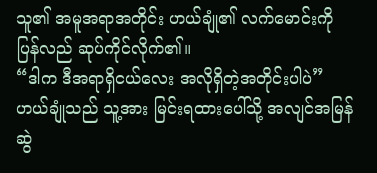သူ၏ အမူအရာအတိုင်း ဟယ်ချုံ၏ လက်မောင်းကို ပြန်လည် ဆုပ်ကိုင်လိုက်၏။
“ဒါက ဒီအရာရှိငယ်လေး အလိုရှိတဲ့အတိုင်းပါပဲ”
ဟယ်ချုံသည် သူ့အား မြင်းရထားပေါ်သို့ အလျင်အမြန် ဆွဲ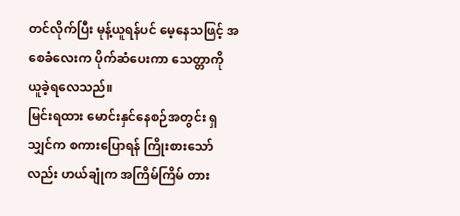တင်လိုက်ပြီး မုန့်ယူရန်ပင် မေ့နေသဖြင့် အစေခံလေးက ပိုက်ဆံပေးကာ သေတ္တာကို ယူခဲ့ရလေသည်။
မြင်းရထား မောင်းနှင်နေစဉ်အတွင်း ရှသျှင်က စကားပြောရန် ကြိုးစားသော်လည်း ဟယ်ချုံက အကြိမ်ကြိမ် တား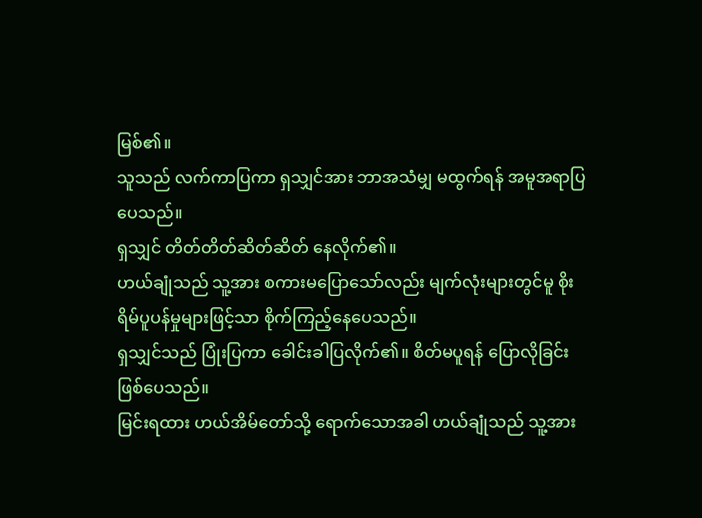မြစ်၏။
သူသည် လက်ကာပြကာ ရှသျှင်အား ဘာအသံမျှ မထွက်ရန် အမူအရာပြပေသည်။
ရှသျှင် တိတ်တိတ်ဆိတ်ဆိတ် နေလိုက်၏။
ဟယ်ချုံသည် သူ့အား စကားမပြောသော်လည်း မျက်လုံးများတွင်မူ စိုးရိမ်ပူပန်မှုများဖြင့်သာ စိုက်ကြည့်နေပေသည်။
ရှသျှင်သည် ပြုံးပြကာ ခေါင်းခါပြလိုက်၏။ စိတ်မပူရန် ပြောလိုခြင်း ဖြစ်ပေသည်။
မြင်းရထား ဟယ်အိမ်တော်သို့ ရောက်သောအခါ ဟယ်ချုံသည် သူ့အား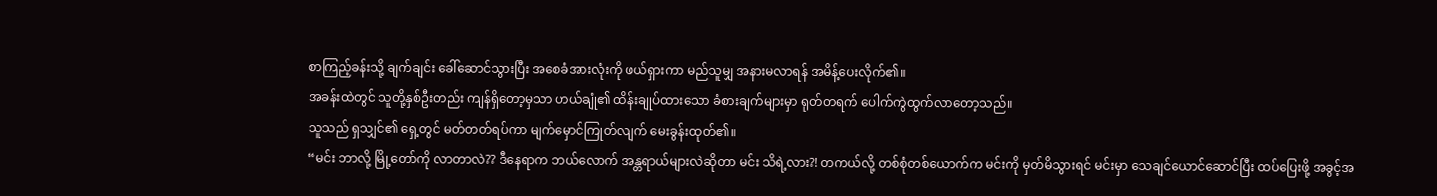စာကြည့်ခန်းသို့ ချက်ချင်း ခေါ်ဆောင်သွားပြီး အစေခံအားလုံးကို ဖယ်ရှားကာ မည်သူမျှ အနားမလာရန် အမိန့်ပေးလိုက်၏။
အခန်းထဲတွင် သူတို့နှစ်ဦးတည်း ကျန်ရှိတော့မှသာ ဟယ်ချုံ၏ ထိန်းချုပ်ထားသော ခံစားချက်များမှာ ရုတ်တရက် ပေါက်ကွဲထွက်လာတော့သည်။
သူသည် ရှသျှင်၏ ရှေ့တွင် မတ်တတ်ရပ်ကာ မျက်မှောင်ကြုတ်လျက် မေးခွန်းထုတ်၏။
“မင်း ဘာလို့ မြို့တော်ကို လာတာလဲ?? ဒီနေရာက ဘယ်လောက် အန္တရာယ်များလဲဆိုတာ မင်း သိရဲ့လား?! တကယ်လို့ တစ်စုံတစ်ယောက်က မင်းကို မှတ်မိသွားရင် မင်းမှာ သေချင်ယောင်ဆောင်ပြီး ထပ်ပြေးဖို့ အခွင့်အ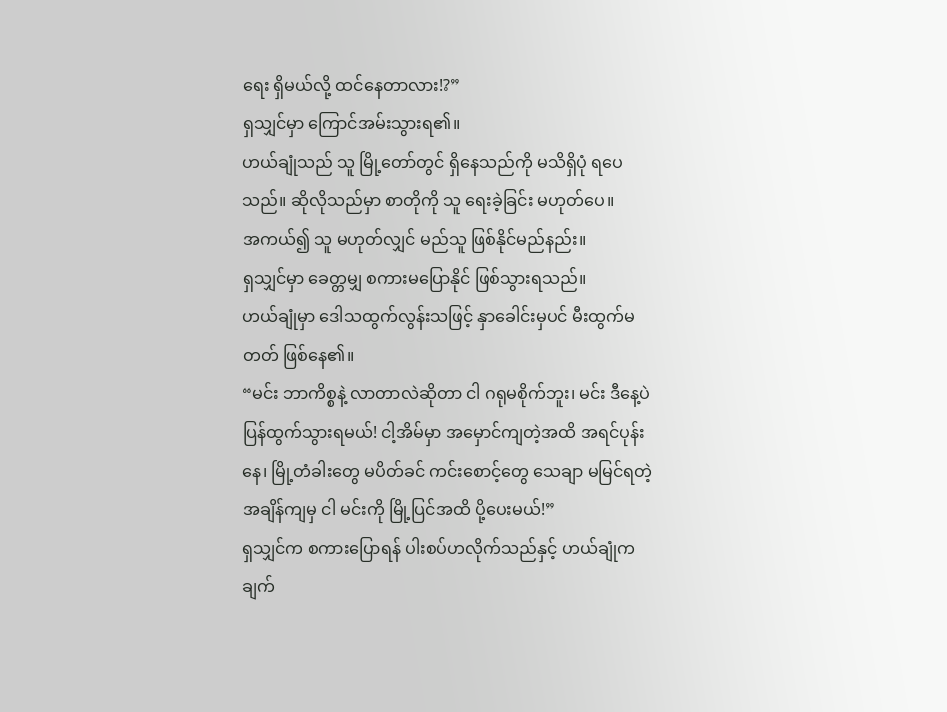ရေး ရှိမယ်လို့ ထင်နေတာလား!?”
ရှသျှင်မှာ ကြောင်အမ်းသွားရ၏။
ဟယ်ချုံသည် သူ မြို့တော်တွင် ရှိနေသည်ကို မသိရှိပုံ ရပေသည်။ ဆိုလိုသည်မှာ စာတိုကို သူ ရေးခဲ့ခြင်း မဟုတ်ပေ။
အကယ်၍ သူ မဟုတ်လျှင် မည်သူ ဖြစ်နိုင်မည်နည်း။
ရှသျှင်မှာ ခေတ္တမျှ စကားမပြောနိုင် ဖြစ်သွားရသည်။
ဟယ်ချုံမှာ ဒေါသထွက်လွန်းသဖြင့် နှာခေါင်းမှပင် မီးထွက်မတတ် ဖြစ်နေ၏။
“မင်း ဘာကိစ္စနဲ့ လာတာလဲဆိုတာ ငါ ဂရုမစိုက်ဘူး၊ မင်း ဒီနေ့ပဲ ပြန်ထွက်သွားရမယ်! ငါ့အိမ်မှာ အမှောင်ကျတဲ့အထိ အရင်ပုန်းနေ၊ မြို့တံခါးတွေ မပိတ်ခင် ကင်းစောင့်တွေ သေချာ မမြင်ရတဲ့အချိန်ကျမှ ငါ မင်းကို မြို့ပြင်အထိ ပို့ပေးမယ်!”
ရှသျှင်က စကားပြောရန် ပါးစပ်ဟလိုက်သည်နှင့် ဟယ်ချုံက ချက်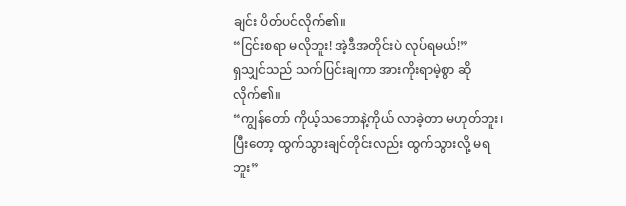ချင်း ပိတ်ပင်လိုက်၏။
“ငြင်းစရာ မလိုဘူး! အဲ့ဒီအတိုင်းပဲ လုပ်ရမယ်!”
ရှသျှင်သည် သက်ပြင်းချကာ အားကိုးရာမဲ့စွာ ဆိုလိုက်၏။
“ကျွန်တော် ကိုယ့်သဘောနဲ့ကိုယ် လာခဲ့တာ မဟုတ်ဘူး၊ ပြီးတော့ ထွက်သွားချင်တိုင်းလည်း ထွက်သွားလို့ မရဘူး”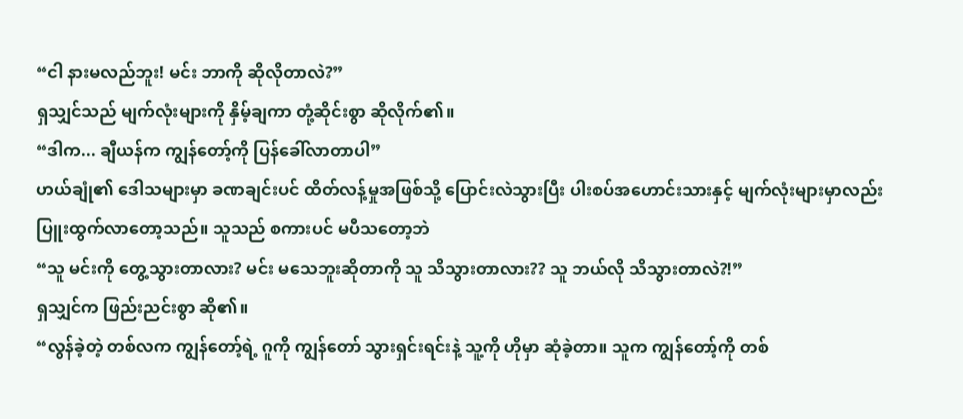“ငါ နားမလည်ဘူး! မင်း ဘာကို ဆိုလိုတာလဲ?”
ရှသျှင်သည် မျက်လုံးများကို နှိမ့်ချကာ တုံ့ဆိုင်းစွာ ဆိုလိုက်၏။
“ဒါက... ချီယန်က ကျွန်တော့်ကို ပြန်ခေါ်လာတာပါ”
ဟယ်ချုံ၏ ဒေါသများမှာ ခဏချင်းပင် ထိတ်လန့်မှုအဖြစ်သို့ ပြောင်းလဲသွားပြီး ပါးစပ်အဟောင်းသားနှင့် မျက်လုံးများမှာလည်း ပြူးထွက်လာတော့သည်။ သူသည် စကားပင် မပီသတော့ဘဲ
“သူ မင်းကို တွေ့သွားတာလား? မင်း မသေဘူးဆိုတာကို သူ သိသွားတာလား?? သူ ဘယ်လို သိသွားတာလဲ?!”
ရှသျှင်က ဖြည်းညင်းစွာ ဆို၏။
“လွန်ခဲ့တဲ့ တစ်လက ကျွန်တော့်ရဲ့ ဂူကို ကျွန်တော် သွားရှင်းရင်းနဲ့ သူ့ကို ဟိုမှာ ဆုံခဲ့တာ။ သူက ကျွန်တော့်ကို တစ်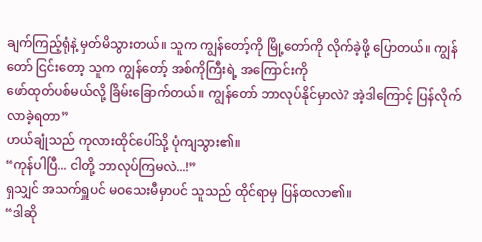ချက်ကြည့်ရုံနဲ့ မှတ်မိသွားတယ်။ သူက ကျွန်တော့်ကို မြို့တော်ကို လိုက်ခဲ့ဖို့ ပြောတယ်။ ကျွန်တော် ငြင်းတော့ သူက ကျွန်တော့် အစ်ကိုကြီးရဲ့ အကြောင်းကို
ဖော်ထုတ်ပစ်မယ်လို့ ခြိမ်းခြောက်တယ်။ ကျွန်တော် ဘာလုပ်နိုင်မှာလဲ? အဲ့ဒါကြောင့် ပြန်လိုက်လာခဲ့ရတာ”
ဟယ်ချုံသည် ကုလားထိုင်ပေါ်သို့ ပုံကျသွား၏။
“ကုန်ပါပြီ... ငါတို့ ဘာလုပ်ကြမလဲ...!”
ရှသျှင် အသက်ရှူပင် မဝသေးမီမှာပင် သူသည် ထိုင်ရာမှ ပြန်ထလာ၏။
“ဒါဆို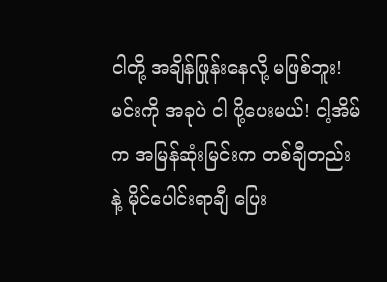ငါတို့ အချိန်ဖြုန်းနေလို့ မဖြစ်ဘူး! မင်းကို အခုပဲ ငါ ပို့ပေးမယ်! ငါ့အိမ်က အမြန်ဆုံးမြင်းက တစ်ချီတည်းနဲ့ မိုင်ပေါင်းရာချီ ပြေး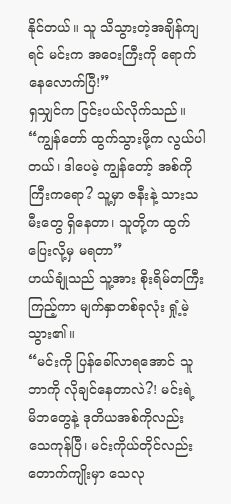နိုင်တယ်။ သူ သိသွားတဲ့အချိန်ကျရင် မင်းက အဝေးကြီးကို ရောက်နေလောက်ပြီ!”
ရှသျှင်က ငြင်းပယ်လိုက်သည်။
“ကျွန်တော် ထွက်သွားဖို့က လွယ်ပါတယ်၊ ဒါပေမဲ့ ကျွန်တော့် အစ်ကိုကြီးကရော? သူ့မှာ ဇနီးနဲ့ သားသမီးတွေ ရှိနေတာ၊ သူတို့က ထွက်ပြေးလို့မှ မရတာ”
ဟယ်ချုံသည် သူ့အား စိုးရိမ်တကြီး ကြည့်ကာ မျက်နှာတစ်ခုလုံး ရှုံ့မဲ့သွား၏။
“မင်းကို ပြန်ခေါ်လာရအောင် သူ ဘာကို လိုချင်နေတာလဲ?! မင်းရဲ့ မိဘတွေနဲ့ ဒုတိယအစ်ကိုလည်း သေကုန်ပြီ၊ မင်းကိုယ်တိုင်လည်း တောက်ကျိုးမှာ သေလု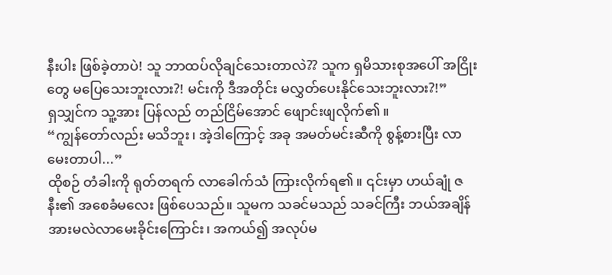နီးပါး ဖြစ်ခဲ့တာပဲ! သူ ဘာထပ်လိုချင်သေးတာလဲ?? သူက ရှမိသားစုအပေါ် အငြိုးတွေ မပြေသေးဘူးလား?! မင်းကို ဒီအတိုင်း မလွှတ်ပေးနိုင်သေးဘူးလား?!”
ရှသျှင်က သူ့အား ပြန်လည် တည်ငြိမ်အောင် ဖျောင်းဖျလိုက်၏။
“ကျွန်တော်လည်း မသိဘူး၊ အဲ့ဒါကြောင့် အခု အမတ်မင်းဆီကို စွန့်စားပြီး လာမေးတာပါ...”
ထိုစဉ် တံခါးကို ရုတ်တရက် လာခေါက်သံ ကြားလိုက်ရ၏။ ၎င်းမှာ ဟယ်ချုံ ဇနီး၏ အစေခံမလေး ဖြစ်ပေသည်။ သူမက သခင်မသည် သခင်ကြီး ဘယ်အချိန် အားမလဲလာမေးခိုင်းကြောင်း၊ အကယ်၍ အလုပ်မ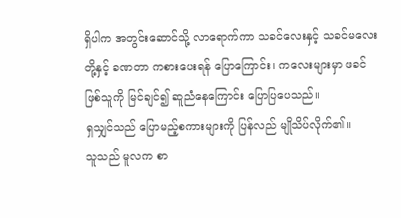ရှိပါက အတွင်းဆောင်သို့ လာရောက်ကာ သခင်လေးနှင့် သခင်မလေးတို့နှင့် ခဏတာ ကစားပေးရန် ပြောကြောင်း၊ ကလေးများမှာ ဖခင်ဖြစ်သူကို မြင်ချင်၍ ဆူညံနေကြောင်း ပြောပြပေသည်။
ရှသျှင်သည် ပြောမည့်စကားများကို ပြန်လည် မျိုသိပ်လိုက်၏။
သူသည် မူလက စာ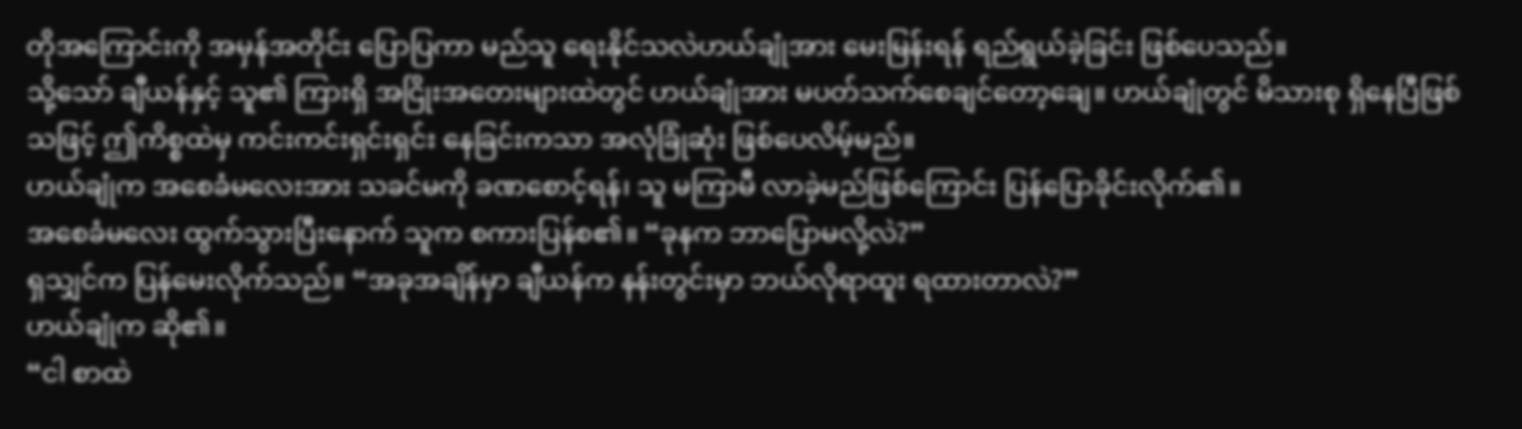တိုအကြောင်းကို အမှန်အတိုင်း ပြောပြကာ မည်သူ ရေးနိုင်သလဲဟယ်ချုံအား မေးမြန်းရန် ရည်ရွယ်ခဲ့ခြင်း ဖြစ်ပေသည်။
သို့သော် ချီယန်နှင့် သူ၏ ကြားရှိ အငြိုးအတေးများထဲတွင် ဟယ်ချုံအား မပတ်သက်စေချင်တော့ချေ။ ဟယ်ချုံတွင် မိသားစု ရှိနေပြီဖြစ်သဖြင့် ဤကိစ္စထဲမှ ကင်းကင်းရှင်းရှင်း နေခြင်းကသာ အလုံခြုံဆုံး ဖြစ်ပေလိမ့်မည်။
ဟယ်ချုံက အစေခံမလေးအား သခင်မကို ခဏစောင့်ရန်၊ သူ မကြာမီ လာခဲ့မည်ဖြစ်ကြောင်း ပြန်ပြောခိုင်းလိုက်၏။
အစေခံမလေး ထွက်သွားပြီးနောက် သူက စကားပြန်စ၏။ “ခုနက ဘာပြောမလို့လဲ?”
ရှသျှင်က ပြန်မေးလိုက်သည်။ “အခုအချိန်မှာ ချီယန်က နန်းတွင်းမှာ ဘယ်လိုရာထူး ရထားတာလဲ?”
ဟယ်ချုံက ဆို၏။
“ငါ စာထဲ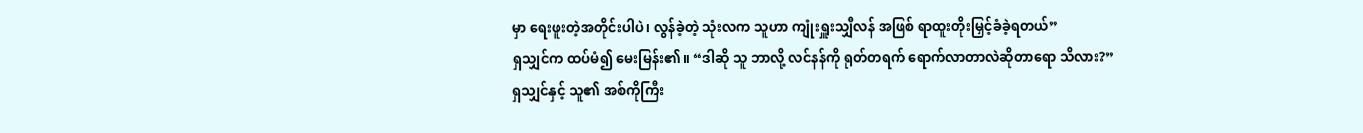မှာ ရေးဖူးတဲ့အတိုင်းပါပဲ၊ လွန်ခဲ့တဲ့ သုံးလက သူဟာ ကျုံးရှူးသျှီလန် အဖြစ် ရာထူးတိုးမြှင့်ခံခဲ့ရတယ်”
ရှသျှင်က ထပ်မံ၍ မေးမြန်း၏။ “ဒါဆို သူ ဘာလို့ လင်နန်ကို ရုတ်တရက် ရောက်လာတာလဲဆိုတာရော သိလား?”
ရှသျှင်နှင့် သူ၏ အစ်ကိုကြီး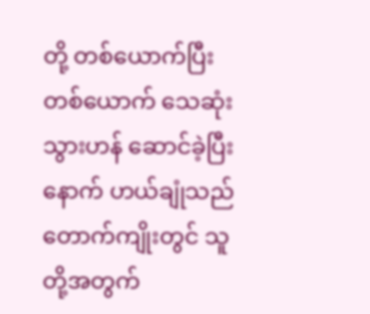တို့ တစ်ယောက်ပြီးတစ်ယောက် သေဆုံးသွားဟန် ဆောင်ခဲ့ပြီးနောက် ဟယ်ချုံသည် တောက်ကျိုးတွင် သူတို့အတွက်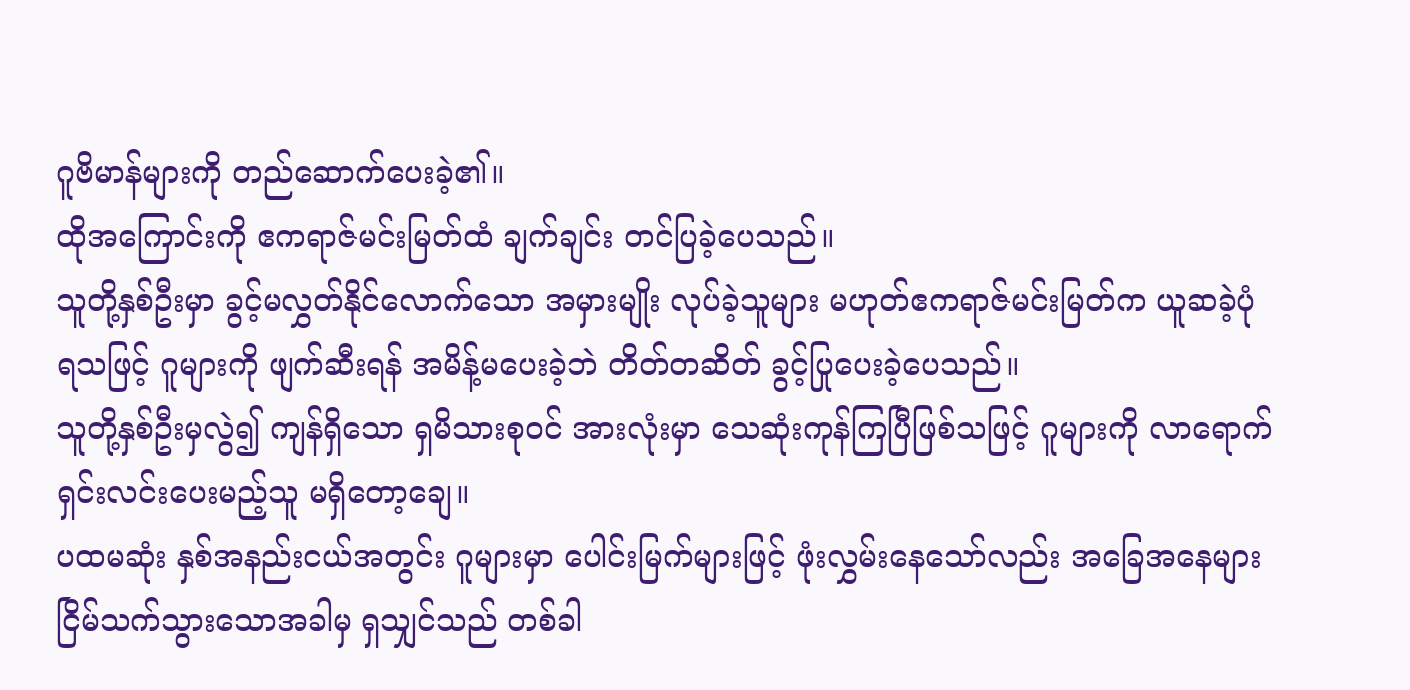ဂူဗိမာန်များကို တည်ဆောက်ပေးခဲ့၏။
ထိုအကြောင်းကို ဧကရာဇ်မင်းမြတ်ထံ ချက်ချင်း တင်ပြခဲ့ပေသည်။
သူတို့နှစ်ဦးမှာ ခွင့်မလွှတ်နိုင်လောက်သော အမှားမျိုး လုပ်ခဲ့သူများ မဟုတ်ဧကရာဇ်မင်းမြတ်က ယူဆခဲ့ပုံ ရသဖြင့် ဂူများကို ဖျက်ဆီးရန် အမိန့်မပေးခဲ့ဘဲ တိတ်တဆိတ် ခွင့်ပြုပေးခဲ့ပေသည်။
သူတို့နှစ်ဦးမှလွဲ၍ ကျန်ရှိသော ရှမိသားစုဝင် အားလုံးမှာ သေဆုံးကုန်ကြပြီဖြစ်သဖြင့် ဂူများကို လာရောက် ရှင်းလင်းပေးမည့်သူ မရှိတော့ချေ။
ပထမဆုံး နှစ်အနည်းငယ်အတွင်း ဂူများမှာ ပေါင်းမြက်များဖြင့် ဖုံးလွှမ်းနေသော်လည်း အခြေအနေများ ငြိမ်သက်သွားသောအခါမှ ရှသျှင်သည် တစ်ခါ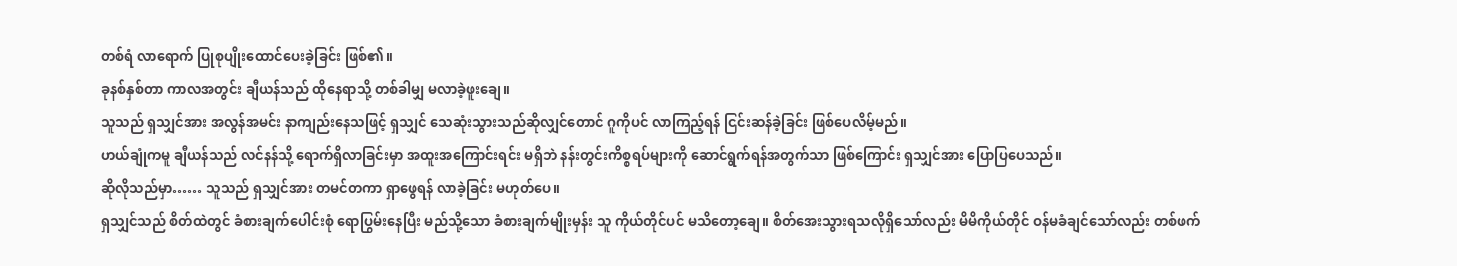တစ်ရံ လာရောက် ပြုစုပျိုးထောင်ပေးခဲ့ခြင်း ဖြစ်၏။
ခုနစ်နှစ်တာ ကာလအတွင်း ချီယန်သည် ထိုနေရာသို့ တစ်ခါမျှ မလာခဲ့ဖူးချေ။
သူသည် ရှသျှင်အား အလွန်အမင်း နာကျည်းနေသဖြင့် ရှသျှင် သေဆုံးသွားသည်ဆိုလျှင်တောင် ဂူကိုပင် လာကြည့်ရန် ငြင်းဆန်ခဲ့ခြင်း ဖြစ်ပေလိမ့်မည်။
ဟယ်ချုံကမူ ချီယန်သည် လင်နန်သို့ ရောက်ရှိလာခြင်းမှာ အထူးအကြောင်းရင်း မရှိဘဲ နန်းတွင်းကိစ္စရပ်များကို ဆောင်ရွက်ရန်အတွက်သာ ဖြစ်ကြောင်း ရှသျှင်အား ပြောပြပေသည်။
ဆိုလိုသည်မှာ…… သူသည် ရှသျှင်အား တမင်တကာ ရှာဖွေရန် လာခဲ့ခြင်း မဟုတ်ပေ။
ရှသျှင်သည် စိတ်ထဲတွင် ခံစားချက်ပေါင်းစုံ ရောပြွမ်းနေပြီး မည်သို့သော ခံစားချက်မျိုးမှန်း သူ ကိုယ်တိုင်ပင် မသိတော့ချေ။ စိတ်အေးသွားရသလိုရှိသော်လည်း မိမိကိုယ်တိုင် ဝန်မခံချင်သော်လည်း တစ်ဖက်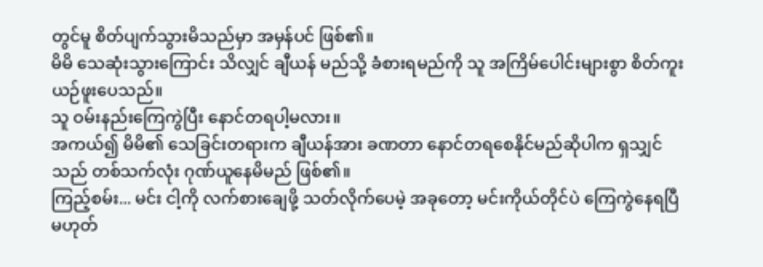တွင်မူ စိတ်ပျက်သွားမိသည်မှာ အမှန်ပင် ဖြစ်၏။
မိမိ သေဆုံးသွားကြောင်း သိလျှင် ချီယန် မည်သို့ ခံစားရမည်ကို သူ အကြိမ်ပေါင်းများစွာ စိတ်ကူးယဉ်ဖူးပေသည်။
သူ ဝမ်းနည်းကြေကွဲပြီး နောင်တရပါ့မလား။
အကယ်၍ မိမိ၏ သေခြင်းတရားက ချီယန်အား ခဏတာ နောင်တရစေနိုင်မည်ဆိုပါက ရှသျှင်သည် တစ်သက်လုံး ဂုဏ်ယူနေမိမည် ဖြစ်၏။
ကြည့်စမ်း... မင်း ငါ့ကို လက်စားချေဖို့ သတ်လိုက်ပေမဲ့ အခုတော့ မင်းကိုယ်တိုင်ပဲ ကြေကွဲနေရပြီ မဟုတ်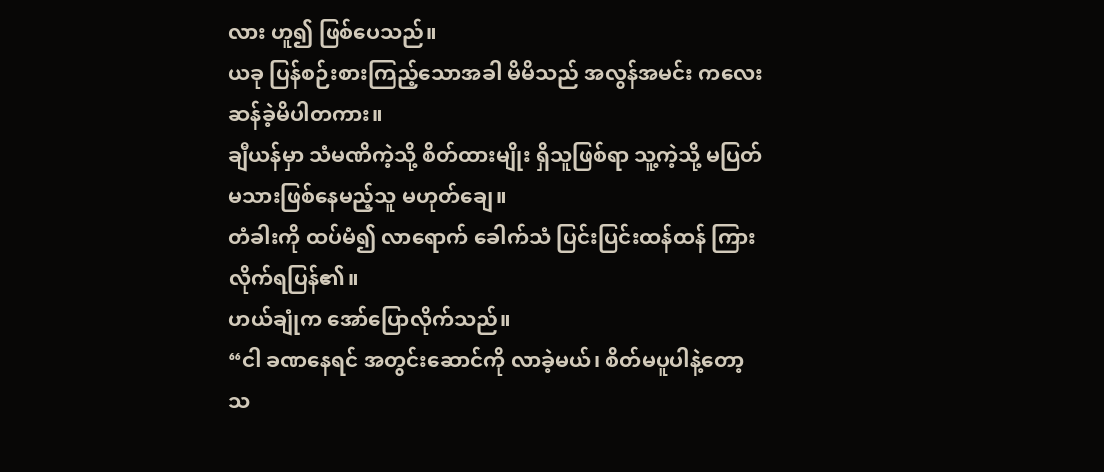လား ဟူ၍ ဖြစ်ပေသည်။
ယခု ပြန်စဉ်းစားကြည့်သောအခါ မိမိသည် အလွန်အမင်း ကလေးဆန်ခဲ့မိပါတကား။
ချီယန်မှာ သံမဏိကဲ့သို့ စိတ်ထားမျိုး ရှိသူဖြစ်ရာ သူ့ကဲ့သို့ မပြတ်မသားဖြစ်နေမည့်သူ မဟုတ်ချေ။
တံခါးကို ထပ်မံ၍ လာရောက် ခေါက်သံ ပြင်းပြင်းထန်ထန် ကြားလိုက်ရပြန်၏။
ဟယ်ချုံက အော်ပြောလိုက်သည်။
“ငါ ခဏနေရင် အတွင်းဆောင်ကို လာခဲ့မယ်၊ စိတ်မပူပါနဲ့တော့ သ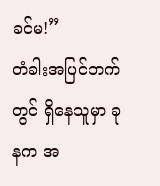ခင်မ!”
တံခါးအပြင်ဘက်တွင် ရှိနေသူမှာ ခုနက အ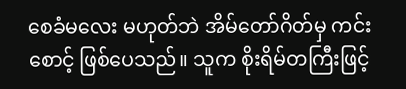စေခံမလေး မဟုတ်ဘဲ အိမ်တော်ဂိတ်မှ ကင်းစောင့် ဖြစ်ပေသည်။ သူက စိုးရိမ်တကြီးဖြင့်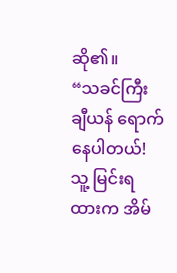ဆို၏။
“သခင်ကြီး ချီယန် ရောက်နေပါတယ်! သူ့ မြင်းရထားက အိမ်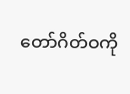တော်ဂိတ်ဝကို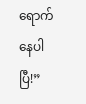ရောက်နေပါပြီ!”